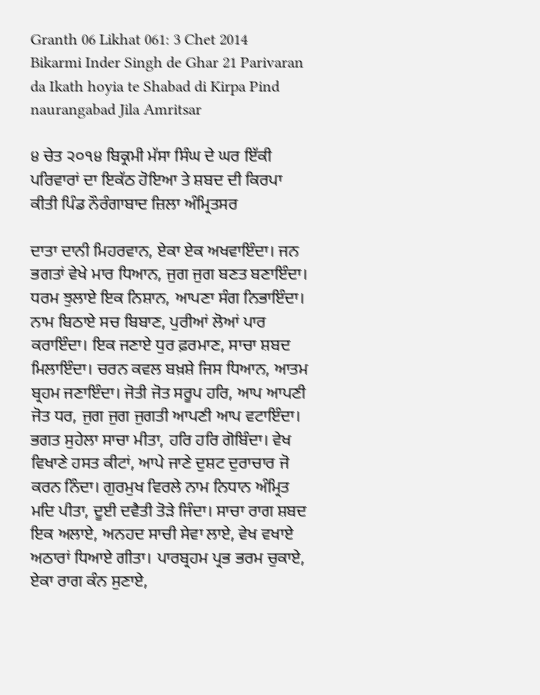Granth 06 Likhat 061: 3 Chet 2014 Bikarmi Inder Singh de Ghar 21 Parivaran da Ikath hoyia te Shabad di Kirpa Pind naurangabad Jila Amritsar

੪ ਚੇਤ ੨੦੧੪ ਬਿਕ੍ਰਮੀ ਮੱਸਾ ਸਿੰਘ ਦੇ ਘਰ ਇੱਕੀ ਪਰਿਵਾਰਾਂ ਦਾ ਇਕੱਠ ਹੋਇਆ ਤੇ ਸ਼ਬਦ ਦੀ ਕਿਰਪਾ ਕੀਤੀ ਪਿੰਡ ਨੌਰੰਗਾਬਾਦ ਜ਼ਿਲਾ ਅੰਮ੍ਰਿਤਸਰ

ਦਾਤਾ ਦਾਨੀ ਮਿਹਰਵਾਨ, ਏਕਾ ਏਕ ਅਖਵਾਇੰਦਾ। ਜਨ ਭਗਤਾਂ ਵੇਖੇ ਮਾਰ ਧਿਆਨ, ਜੁਗ ਜੁਗ ਬਣਤ ਬਣਾਇੰਦਾ। ਧਰਮ ਝੁਲਾਏ ਇਕ ਨਿਸ਼ਾਨ, ਆਪਣਾ ਸੰਗ ਨਿਭਾਇੰਦਾ। ਨਾਮ ਬਿਠਾਏ ਸਚ ਬਿਬਾਣ, ਪੁਰੀਆਂ ਲੋਆਂ ਪਾਰ ਕਰਾਇੰਦਾ। ਇਕ ਜਣਾਏ ਧੁਰ ਫ਼ਰਮਾਣ, ਸਾਚਾ ਸ਼ਬਦ ਮਿਲਾਇੰਦਾ। ਚਰਨ ਕਵਲ ਬਖ਼ਸ਼ੇ ਜਿਸ ਧਿਆਨ, ਆਤਮ ਬ੍ਰਹਮ ਜਣਾਇੰਦਾ। ਜੋਤੀ ਜੋਤ ਸਰੂਪ ਹਰਿ, ਆਪ ਆਪਣੀ ਜੋਤ ਧਰ, ਜੁਗ ਜੁਗ ਜੁਗਤੀ ਆਪਣੀ ਆਪ ਵਟਾਇੰਦਾ। ਭਗਤ ਸੁਹੇਲਾ ਸਾਚਾ ਮੀਤਾ, ਹਰਿ ਹਰਿ ਗੋਬਿੰਦਾ। ਵੇਖ ਵਿਖਾਣੇ ਹਸਤ ਕੀਟਾਂ, ਆਪੇ ਜਾਣੇ ਦੁਸ਼ਟ ਦੁਰਾਚਾਰ ਜੋ ਕਰਨ ਨਿੰਦਾ। ਗੁਰਮੁਖ ਵਿਰਲੇ ਨਾਮ ਨਿਧਾਨ ਅੰਮ੍ਰਿਤ ਮਦਿ ਪੀਤਾ, ਦੂਈ ਦਵੈਤੀ ਤੋੜੇ ਜਿੰਦਾ। ਸਾਚਾ ਰਾਗ ਸ਼ਬਦ ਇਕ ਅਲਾਏ, ਅਨਹਦ ਸਾਚੀ ਸੇਵਾ ਲਾਏ, ਵੇਖ ਵਖਾਏ ਅਠਾਰਾਂ ਧਿਆਏ ਗੀਤਾ। ਪਾਰਬ੍ਰਹਮ ਪ੍ਰਭ ਭਰਮ ਚੁਕਾਏ, ਏਕਾ ਰਾਗ ਕੰਨ ਸੁਣਾਏ,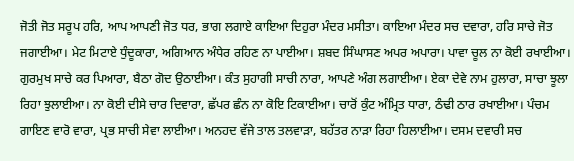ਜੋਤੀ ਜੋਤ ਸਰੂਪ ਹਰਿ, ਆਪ ਆਪਣੀ ਜੋਤ ਧਰ, ਭਾਗ ਲਗਾਏ ਕਾਇਆ ਦਿਹੁਰਾ ਮੰਦਰ ਮਸੀਤਾ। ਕਾਇਆ ਮੰਦਰ ਸਚ ਦਵਾਰਾ, ਹਰਿ ਸਾਚੇ ਜੋਤ ਜਗਾਈਆ। ਮੇਟ ਮਿਟਾਏ ਧੁੰਦੂਕਾਰਾ, ਅਗਿਆਨ ਅੰਧੇਰ ਰਹਿਣ ਨਾ ਪਾਈਆ। ਸ਼ਬਦ ਸਿੰਘਾਸਣ ਅਪਰ ਅਪਾਰਾ। ਪਾਵਾ ਚੂਲ ਨਾ ਕੋਈ ਰਖਾਈਆ। ਗੁਰਮੁਖ ਸਾਚੇ ਕਰ ਪਿਆਰਾ, ਬੈਠਾ ਗੋਦ ਉਠਾਈਆ। ਕੰਤ ਸੁਹਾਗੀ ਸਾਚੀ ਨਾਰਾ, ਆਪਣੇ ਅੰਗ ਲਗਾਈਆ। ਏਕਾ ਦੇਵੇ ਨਾਮ ਹੁਲਾਰਾ, ਸਾਚਾ ਝੂਲਾ ਰਿਹਾ ਝੁਲਾਈਆ। ਨਾ ਕੋਈ ਦੀਸੇ ਚਾਰ ਦਿਵਾਰਾ, ਛੱਪਰ ਛੰਨ ਨਾ ਕੋਇ ਟਿਕਾਈਆ। ਚਾਰੋਂ ਕੁੰਟ ਅੰਮ੍ਰਿਤ ਧਾਰਾ, ਠੰਢੀ ਠਾਰ ਰਖਾਈਆ। ਪੰਚਮ ਗਾਇਣ ਵਾਰੋ ਵਾਰਾ, ਪ੍ਰਭ ਸਾਚੀ ਸੇਵਾ ਲਾਈਆ। ਅਨਹਦ ਵੱਜੇ ਤਾਲ ਤਲਵਾੜਾ, ਬਹੱਤਰ ਨਾੜਾ ਰਿਹਾ ਹਿਲਾਈਆ। ਦਸਮ ਦਵਾਰੀ ਸਚ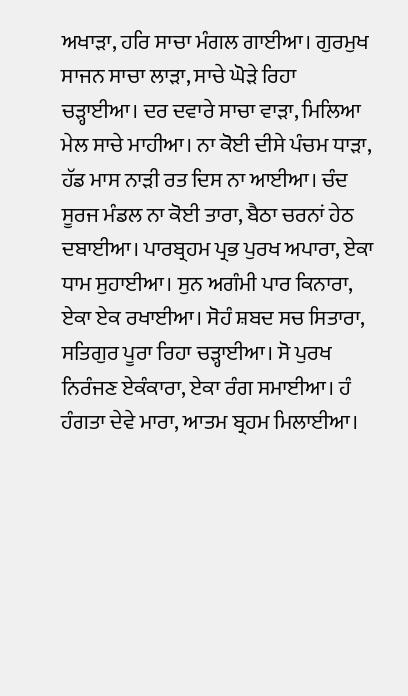ਅਖਾੜਾ, ਹਰਿ ਸਾਚਾ ਮੰਗਲ ਗਾਈਆ। ਗੁਰਮੁਖ ਸਾਜਨ ਸਾਚਾ ਲਾੜਾ, ਸਾਚੇ ਘੋੜੇ ਰਿਹਾ ਚੜ੍ਹਾਈਆ। ਦਰ ਦਵਾਰੇ ਸਾਚਾ ਵਾੜਾ, ਮਿਲਿਆ ਮੇਲ ਸਾਚੇ ਮਾਹੀਆ। ਨਾ ਕੋਈ ਦੀਸੇ ਪੰਚਮ ਧਾੜਾ, ਹੱਡ ਮਾਸ ਨਾੜੀ ਰਤ ਦਿਸ ਨਾ ਆਈਆ। ਚੰਦ ਸੂਰਜ ਮੰਡਲ ਨਾ ਕੋਈ ਤਾਰਾ, ਬੈਠਾ ਚਰਨਾਂ ਹੇਠ ਦਬਾਈਆ। ਪਾਰਬ੍ਰਹਮ ਪ੍ਰਭ ਪੁਰਖ ਅਪਾਰਾ, ਏਕਾ ਧਾਮ ਸੁਹਾਈਆ। ਸੁਨ ਅਗੰਮੀ ਪਾਰ ਕਿਨਾਰਾ, ਏਕਾ ਏਕ ਰਖਾਈਆ। ਸੋਹੰ ਸ਼ਬਦ ਸਚ ਸਿਤਾਰਾ, ਸਤਿਗੁਰ ਪੂਰਾ ਰਿਹਾ ਚੜ੍ਹਾਈਆ। ਸੋ ਪੁਰਖ ਨਿਰੰਜਣ ਏਕੰਕਾਰਾ, ਏਕਾ ਰੰਗ ਸਮਾਈਆ। ਹੰ ਹੰਗਤਾ ਦੇਵੇ ਮਾਰਾ, ਆਤਮ ਬ੍ਰਹਮ ਮਿਲਾਈਆ।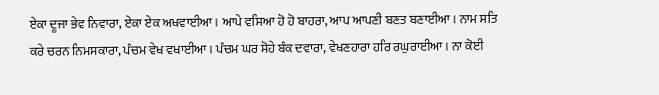ਏਕਾ ਦੂਜਾ ਭੇਵ ਨਿਵਾਰਾ, ਏਕਾ ਏਕ ਅਖਵਾਈਆ। ਆਪੇ ਵਸਿਆ ਹੋ ਹੋ ਬਾਹਰਾ, ਆਪ ਆਪਣੀ ਬਣਤ ਬਣਾਈਆ। ਨਾਮ ਸਤਿ ਕਰੇ ਚਰਨ ਨਿਮਸਕਾਰਾ, ਪੰਚਮ ਵੇਖ ਵਖਾਈਆ। ਪੰਚਮ ਘਰ ਸੋਹੇ ਬੰਕ ਦਵਾਰਾ, ਵੇਖਣਹਾਰਾ ਹਰਿ ਰਘੁਰਾਈਆ। ਨਾ ਕੋਈ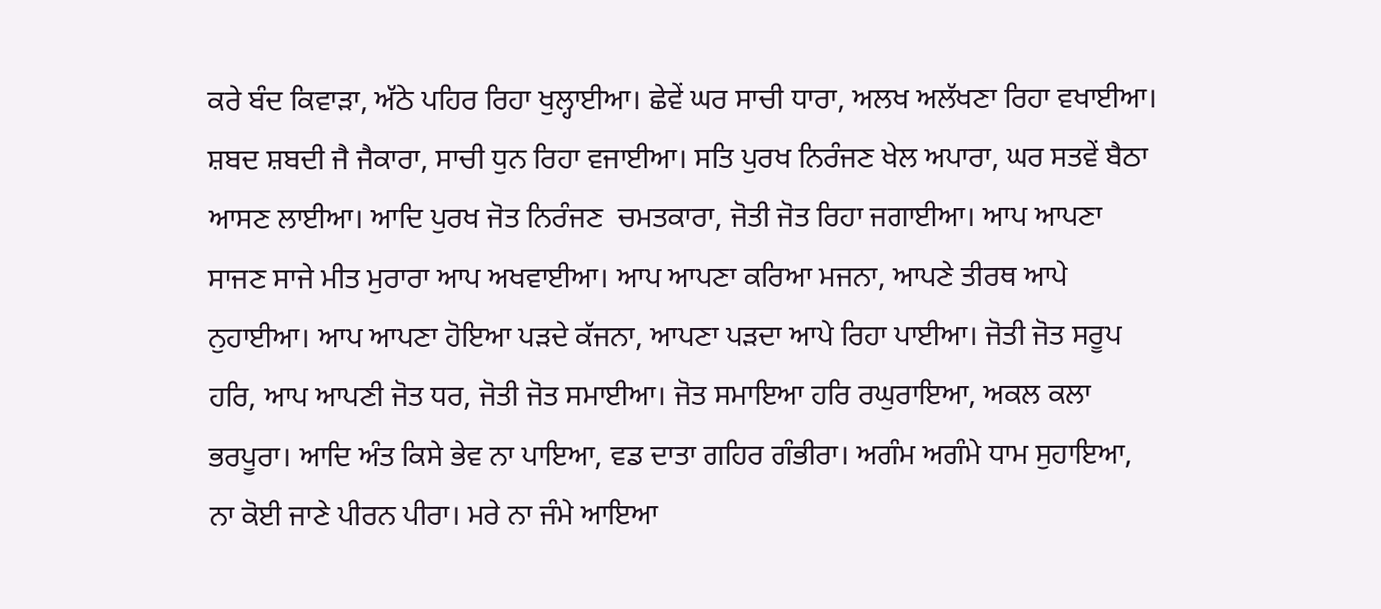ਕਰੇ ਬੰਦ ਕਿਵਾੜਾ, ਅੱਠੇ ਪਹਿਰ ਰਿਹਾ ਖੁਲ੍ਹਾਈਆ। ਛੇਵੇਂ ਘਰ ਸਾਚੀ ਧਾਰਾ, ਅਲਖ ਅਲੱਖਣਾ ਰਿਹਾ ਵਖਾਈਆ। ਸ਼ਬਦ ਸ਼ਬਦੀ ਜੈ ਜੈਕਾਰਾ, ਸਾਚੀ ਧੁਨ ਰਿਹਾ ਵਜਾਈਆ। ਸਤਿ ਪੁਰਖ ਨਿਰੰਜਣ ਖੇਲ ਅਪਾਰਾ, ਘਰ ਸਤਵੇਂ ਬੈਠਾ ਆਸਣ ਲਾਈਆ। ਆਦਿ ਪੁਰਖ ਜੋਤ ਨਿਰੰਜਣ  ਚਮਤਕਾਰਾ, ਜੋਤੀ ਜੋਤ ਰਿਹਾ ਜਗਾਈਆ। ਆਪ ਆਪਣਾ ਸਾਜਣ ਸਾਜੇ ਮੀਤ ਮੁਰਾਰਾ ਆਪ ਅਖਵਾਈਆ। ਆਪ ਆਪਣਾ ਕਰਿਆ ਮਜਨਾ, ਆਪਣੇ ਤੀਰਥ ਆਪੇ ਨੁਹਾਈਆ। ਆਪ ਆਪਣਾ ਹੋਇਆ ਪੜਦੇ ਕੱਜਨਾ, ਆਪਣਾ ਪੜਦਾ ਆਪੇ ਰਿਹਾ ਪਾਈਆ। ਜੋਤੀ ਜੋਤ ਸਰੂਪ ਹਰਿ, ਆਪ ਆਪਣੀ ਜੋਤ ਧਰ, ਜੋਤੀ ਜੋਤ ਸਮਾਈਆ। ਜੋਤ ਸਮਾਇਆ ਹਰਿ ਰਘੁਰਾਇਆ, ਅਕਲ ਕਲਾ ਭਰਪੂਰਾ। ਆਦਿ ਅੰਤ ਕਿਸੇ ਭੇਵ ਨਾ ਪਾਇਆ, ਵਡ ਦਾਤਾ ਗਹਿਰ ਗੰਭੀਰਾ। ਅਗੰਮ ਅਗੰਮੇ ਧਾਮ ਸੁਹਾਇਆ, ਨਾ ਕੋਈ ਜਾਣੇ ਪੀਰਨ ਪੀਰਾ। ਮਰੇ ਨਾ ਜੰਮੇ ਆਇਆ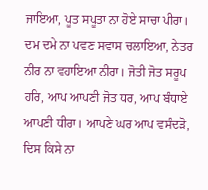ਜਾਇਆ, ਪੂਤ ਸਪੂਤਾ ਨਾ ਹੋਏ ਸਾਚਾ ਪੀਰਾ। ਦਮ ਦਮੇ ਨਾ ਪਵਣ ਸਵਾਸ ਚਲਾਇਆ, ਨੇਤਰ ਨੀਰ ਨਾ ਵਹਾਇਆ ਨੀਰਾ। ਜੋਤੀ ਜੋਤ ਸਰੂਪ ਹਰਿ, ਆਪ ਆਪਣੀ ਜੋਤ ਧਰ, ਆਪ ਬੰਧਾਏ ਆਪਣੀ ਧੀਰਾ। ਆਪਣੇ ਘਰ ਆਪ ਵਸੰਦੜੋ, ਦਿਸ ਕਿਸੇ ਨਾ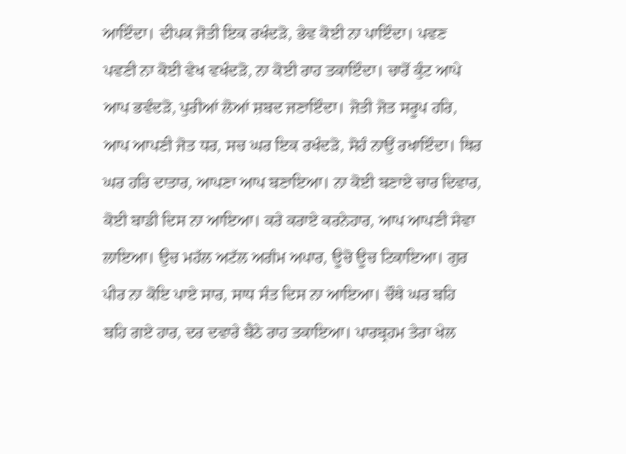ਆਇੰਦਾ। ਦੀਪਕ ਜੋਤੀ ਇਕ ਰਖੰਦੜੋ, ਭੇਵ ਕੋਈ ਨਾ ਪਾਇੰਦਾ। ਪਵਣ ਪਵਣੀ ਨਾ ਕੋਈ ਵੇਖ ਵਖੰਦੜੋ, ਨਾ ਕੋਈ ਰਾਹ ਤਕਾਇੰਦਾ। ਚਾਰੋਂ ਕੁੰਟ ਆਪੇ ਆਪ ਭਵੰਦੜੋ, ਪੁਰੀਆਂ ਲੋਆਂ ਸ਼ਬਦ ਜਣਾਇੰਦਾ। ਜੋਤੀ ਜੋਤ ਸਰੂਪ ਹਰਿ, ਆਪ ਆਪਣੀ ਜੋਤ ਧਰ, ਸਚ ਘਰ ਇਕ ਰਖੰਦੜੋ, ਸੋਹੰ ਨਾਉਂ ਰਖਾਇੰਦਾ। ਥਿਰ ਘਰ ਹਰਿ ਦਾਤਾਰ, ਆਪਣਾ ਆਪ ਬਣਾਇਆ। ਨਾ ਕੋਈ ਬਣਾਏ ਚਾਰ ਦਿਵਾਰ, ਕੋਈ ਬਾਡੀ ਦਿਸ ਨਾ ਆਇਆ। ਕਰੇ ਕਰਾਏ ਕਰਨੇਹਾਰ, ਆਪ ਆਪਣੀ ਸੇਵਾ ਲਾਇਆ। ਉਚ ਮਹੱਲ ਅਟੱਲ ਅਗੰਮ ਅਪਾਰ, ਊਚੋ ਊਚ ਟਿਕਾਇਆ। ਗੁਰ ਪੀਰ ਨਾ ਕੋਇ ਪਾਏ ਸਾਰ, ਸਾਧ ਸੰਤ ਦਿਸ ਨਾ ਆਇਆ। ਚੌਥੇ ਘਰ ਬਹਿ ਬਹਿ ਗਏ ਹਾਰ, ਦਰ ਦਵਾਰੇ ਬੈਠੇ ਰਾਹ ਤਕਾਇਆ। ਪਾਰਬ੍ਰਹਮ ਤੇਰਾ ਖੇਲ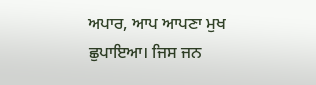ਅਪਾਰ, ਆਪ ਆਪਣਾ ਮੁਖ ਛੁਪਾਇਆ। ਜਿਸ ਜਨ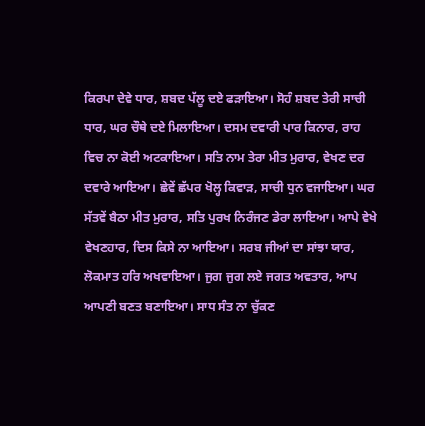ਕਿਰਪਾ ਦੇਵੇ ਧਾਰ, ਸ਼ਬਦ ਪੱਲੂ ਦਏ ਫੜਾਇਆ। ਸੋਹੰ ਸ਼ਬਦ ਤੇਰੀ ਸਾਚੀ ਧਾਰ, ਘਰ ਚੌਥੇ ਦਏ ਮਿਲਾਇਆ। ਦਸਮ ਦਵਾਰੀ ਪਾਰ ਕਿਨਾਰ, ਰਾਹ ਵਿਚ ਨਾ ਕੋਈ ਅਟਕਾਇਆ। ਸਤਿ ਨਾਮ ਤੇਰਾ ਮੀਤ ਮੁਰਾਰ, ਵੇਖਣ ਦਰ ਦਵਾਰੇ ਆਇਆ। ਛੇਵੇਂ ਛੱਪਰ ਖੋਲ੍ਹ ਕਿਵਾੜ, ਸਾਚੀ ਧੁਨ ਵਜਾਇਆ। ਘਰ ਸੱਤਵੇਂ ਬੈਠਾ ਮੀਤ ਮੁਰਾਰ, ਸਤਿ ਪੁਰਖ ਨਿਰੰਜਣ ਡੇਰਾ ਲਾਇਆ। ਆਪੇ ਵੇਖੇ ਵੇਖਣਹਾਰ, ਦਿਸ ਕਿਸੇ ਨਾ ਆਇਆ। ਸਰਬ ਜੀਆਂ ਦਾ ਸਾਂਝਾ ਯਾਰ, ਲੋਕਮਾਤ ਹਰਿ ਅਖਵਾਇਆ। ਜੁਗ ਜੁਗ ਲਏ ਜਗਤ ਅਵਤਾਰ, ਆਪ ਆਪਣੀ ਬਣਤ ਬਣਾਇਆ। ਸਾਧ ਸੰਤ ਨਾ ਚੁੱਕਣ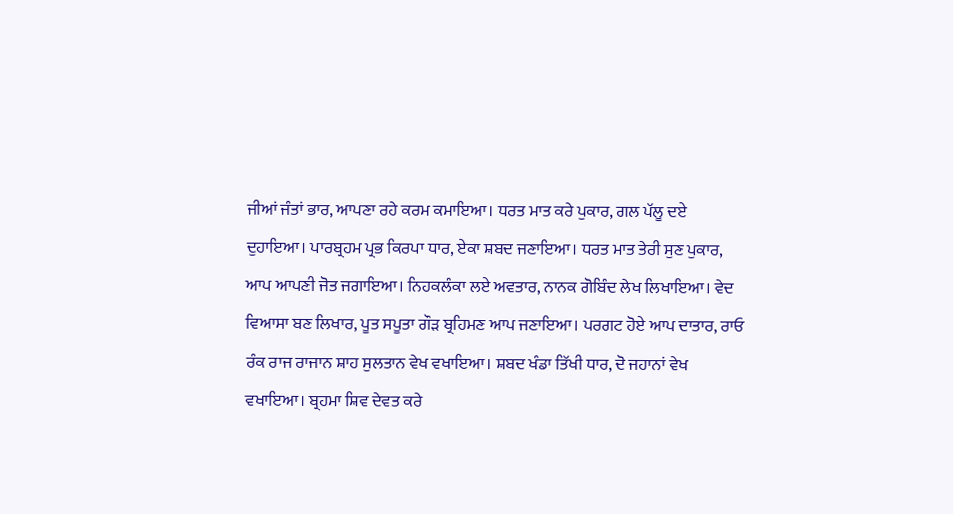ਜੀਆਂ ਜੰਤਾਂ ਭਾਰ, ਆਪਣਾ ਰਹੇ ਕਰਮ ਕਮਾਇਆ। ਧਰਤ ਮਾਤ ਕਰੇ ਪੁਕਾਰ, ਗਲ ਪੱਲੂ ਦਏ ਦੁਹਾਇਆ। ਪਾਰਬ੍ਰਹਮ ਪ੍ਰਭ ਕਿਰਪਾ ਧਾਰ, ਏਕਾ ਸ਼ਬਦ ਜਣਾਇਆ। ਧਰਤ ਮਾਤ ਤੇਰੀ ਸੁਣ ਪੁਕਾਰ, ਆਪ ਆਪਣੀ ਜੋਤ ਜਗਾਇਆ। ਨਿਹਕਲੰਕਾ ਲਏ ਅਵਤਾਰ, ਨਾਨਕ ਗੋਬਿੰਦ ਲੇਖ ਲਿਖਾਇਆ। ਵੇਦ ਵਿਆਸਾ ਬਣ ਲਿਖਾਰ, ਪੂਤ ਸਪੂਤਾ ਗੌੜ ਬ੍ਰਹਿਮਣ ਆਪ ਜਣਾਇਆ। ਪਰਗਟ ਹੋਏ ਆਪ ਦਾਤਾਰ, ਰਾਓ ਰੰਕ ਰਾਜ ਰਾਜਾਨ ਸ਼ਾਹ ਸੁਲਤਾਨ ਵੇਖ ਵਖਾਇਆ। ਸ਼ਬਦ ਖੰਡਾ ਤਿੱਖੀ ਧਾਰ, ਦੋ ਜਹਾਨਾਂ ਵੇਖ ਵਖਾਇਆ। ਬ੍ਰਹਮਾ ਸ਼ਿਵ ਦੇਵਤ ਕਰੇ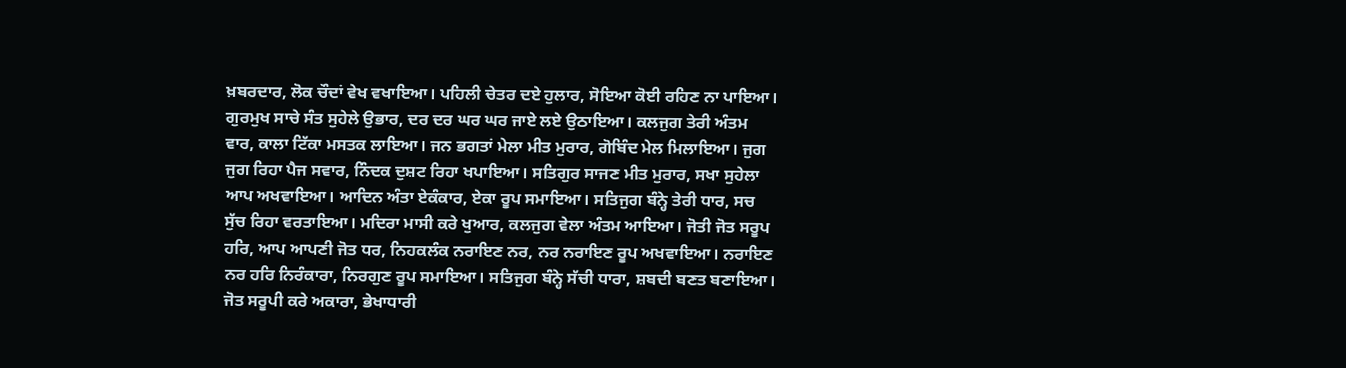ਖ਼ਬਰਦਾਰ, ਲੋਕ ਚੌਦਾਂ ਵੇਖ ਵਖਾਇਆ। ਪਹਿਲੀ ਚੇਤਰ ਦਏ ਹੁਲਾਰ, ਸੋਇਆ ਕੋਈ ਰਹਿਣ ਨਾ ਪਾਇਆ। ਗੁਰਮੁਖ ਸਾਚੇ ਸੰਤ ਸੁਹੇਲੇ ਉਭਾਰ, ਦਰ ਦਰ ਘਰ ਘਰ ਜਾਏ ਲਏ ਉਠਾਇਆ। ਕਲਜੁਗ ਤੇਰੀ ਅੰਤਮ ਵਾਰ, ਕਾਲਾ ਟਿੱਕਾ ਮਸਤਕ ਲਾਇਆ। ਜਨ ਭਗਤਾਂ ਮੇਲਾ ਮੀਤ ਮੁਰਾਰ, ਗੋਬਿੰਦ ਮੇਲ ਮਿਲਾਇਆ। ਜੁਗ ਜੁਗ ਰਿਹਾ ਪੈਜ ਸਵਾਰ, ਨਿੰਦਕ ਦੁਸ਼ਟ ਰਿਹਾ ਖਪਾਇਆ। ਸਤਿਗੁਰ ਸਾਜਣ ਮੀਤ ਮੁਰਾਰ, ਸਖਾ ਸੁਹੇਲਾ ਆਪ ਅਖਵਾਇਆ। ਆਦਿਨ ਅੰਤਾ ਏਕੰਕਾਰ, ਏਕਾ ਰੂਪ ਸਮਾਇਆ। ਸਤਿਜੁਗ ਬੰਨ੍ਹੇ ਤੇਰੀ ਧਾਰ, ਸਚ ਸੁੱਚ ਰਿਹਾ ਵਰਤਾਇਆ। ਮਦਿਰਾ ਮਾਸੀ ਕਰੇ ਖੁਆਰ, ਕਲਜੁਗ ਵੇਲਾ ਅੰਤਮ ਆਇਆ। ਜੋਤੀ ਜੋਤ ਸਰੂਪ ਹਰਿ, ਆਪ ਆਪਣੀ ਜੋਤ ਧਰ, ਨਿਹਕਲੰਕ ਨਰਾਇਣ ਨਰ, ਨਰ ਨਰਾਇਣ ਰੂਪ ਅਖਵਾਇਆ। ਨਰਾਇਣ ਨਰ ਹਰਿ ਨਿਰੰਕਾਰਾ, ਨਿਰਗੁਣ ਰੂਪ ਸਮਾਇਆ। ਸਤਿਜੁਗ ਬੰਨ੍ਹੇ ਸੱਚੀ ਧਾਰਾ, ਸ਼ਬਦੀ ਬਣਤ ਬਣਾਇਆ। ਜੋਤ ਸਰੂਪੀ ਕਰੇ ਅਕਾਰਾ, ਭੇਖਾਧਾਰੀ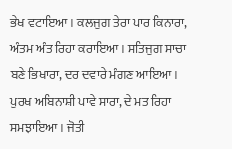ਭੇਖ ਵਟਾਇਆ। ਕਲਜੁਗ ਤੇਰਾ ਪਾਰ ਕਿਨਾਰਾ, ਅੰਤਮ ਅੰਤ ਰਿਹਾ ਕਰਾਇਆ। ਸਤਿਜੁਗ ਸਾਚਾ ਬਣੇ ਭਿਖਾਰਾ, ਦਰ ਦਵਾਰੇ ਮੰਗਣ ਆਇਆ। ਪੁਰਖ ਅਬਿਨਾਸ਼ੀ ਪਾਵੇ ਸਾਰਾ, ਦੇ ਮਤ ਰਿਹਾ ਸਮਝਾਇਆ। ਜੋਤੀ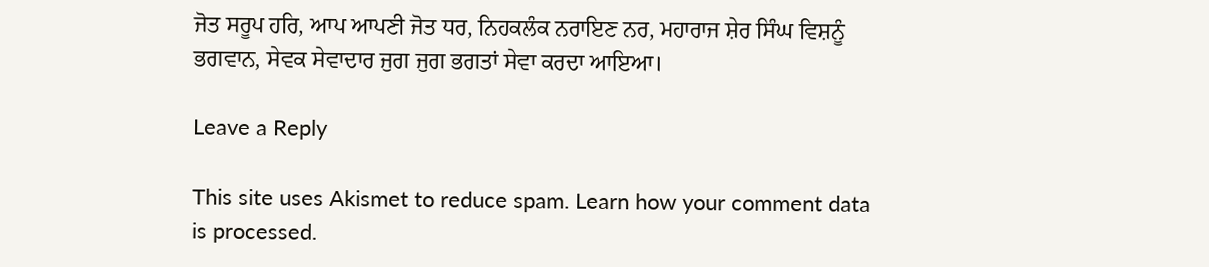ਜੋਤ ਸਰੂਪ ਹਰਿ, ਆਪ ਆਪਣੀ ਜੋਤ ਧਰ, ਨਿਹਕਲੰਕ ਨਰਾਇਣ ਨਰ, ਮਹਾਰਾਜ ਸ਼ੇਰ ਸਿੰਘ ਵਿਸ਼ਨੂੰ ਭਗਵਾਨ, ਸੇਵਕ ਸੇਵਾਦਾਰ ਜੁਗ ਜੁਗ ਭਗਤਾਂ ਸੇਵਾ ਕਰਦਾ ਆਇਆ।

Leave a Reply

This site uses Akismet to reduce spam. Learn how your comment data is processed.